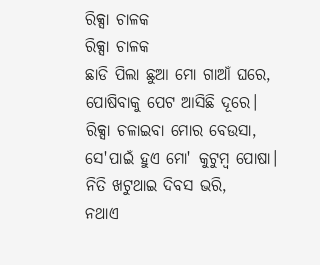ରିକ୍ସା ଚାଳକ
ରିକ୍ସା ଚାଳକ
ଛାଡି ପିଲା ଛୁଆ ମୋ ଗାଆଁ ଘରେ,
ପୋଷିବାକୁ ପେଟ ଆସିଛି ଦୂରେ।
ରିକ୍ସା ଚଳାଇବା ମୋର ବେଉସା,
ସେ'ପାଇଁ ହୁଏ ମୋ' କୁଟୁମ୍ବ ପୋଷା।
ନିତି ଖଟୁଥାଇ ଦିବସ ଭରି,
ନଥାଏ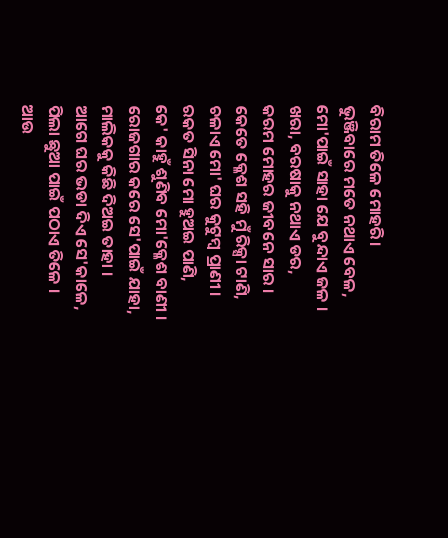ବିରାମ ତିଳେ ମୋହରି।
ଭୁଞ୍ଜିବାରେ ମତେ ନଥାଏ ବେଳ,
ମୋ'ପାଇଁ ସାହା ଯେ ବୁନ୍ଦାଏ ଜଳ ।
ଖରା, ବରଷାକୁ ନଥାଏ ଡର,
କରମ ମୋହର ଜୀବନେ ସାର ।
କେତେ କ୍ଳେଶ ସହି ମୁଁ ରିକ୍ସା ଟାଣି,
ଚଳାଏ ମୋ' ଘର କୁଟୁମ୍ବ ପ୍ରାଣୀ ।
ରକତ ସିନା ମୋ ହୁଅଇ ପାଣି,
କେ' କାହୁଁ ଶୁଣିବ ମୋ'କ୍ଳେଶ ବାଣୀ ।
ରୋଜଗାର କରେ ସେ'ପାଇଁ ଯାହା,
ମାଲିକକୁ କିଛି ଦିଅଇ ତାହା ।
ଆଗେ ଘର ଭଡା ଦିଏ ସେ'କାଳେ,
ପିଲା ଛୁଆ ପାଇଁ ପଠାଏ ତିଳେ ।
ଆଉ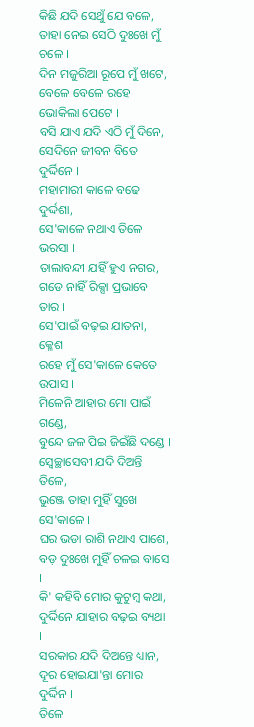କିଛି ଯଦି ସେଥୁଁ ଯେ ବଳେ,
ତାହା ନେଇ ସେଠି ଦୁଃଖେ ମୁଁ ଚଳେ ।
ଦିନ ମଜୁରିଆ ରୂପେ ମୁଁ ଖଟେ,
ବେଳେ ବେଳେ ରହେ ଭୋକିଲା ପେଟେ ।
ବସି ଯାଏ ଯଦି ଏଠି ମୁଁ ଦିନେ,
ସେଦିନେ ଜୀବନ ବିତେ ଦୁର୍ଦ୍ଦିନେ ।
ମହାମାରୀ କାଳେ ବଢେ ଦୁର୍ଦ୍ଦଶା,
ସେ'କାଳେ ନଥାଏ ତିଳେ ଭରସା ।
ତାଲାବନ୍ଦୀ ଯହିଁ ହୁଏ ନଗର,
ଗଡେ ନାହିଁ ରିକ୍ସା ପ୍ରଭାବେ ତାର ।
ସେ'ପାଇଁ ବଢ଼ଇ ଯାତନା, କ୍ଳେଶ
ରହେ ମୁଁ ସେ'କାଳେ କେତେ ଉପାସ ।
ମିଳେନି ଆହାର ମୋ ପାଇଁ ଗଣ୍ଡେ,
ବୁନ୍ଦେ ଜଳ ପିଇ ଜିଇଁଛି ଦଣ୍ଡେ ।
ସ୍ୱେଚ୍ଛାସେବୀ ଯଦି ଦିଅନ୍ତି ତିଳେ,
ଭୁଞ୍ଜେ ତାହା ମୁହିଁ ସୁଖେ ସେ'କାଳେ ।
ଘର ଭଡା ରାଶି ନଥାଏ ପାଶେ,
ବଡ଼ ଦୁଃଖେ ମୁହିଁ ଚଳଇ ବାସେ ।
କି' କହିବି ମୋର କୁଟୁମ୍ବ କଥା,
ଦୁର୍ଦ୍ଦିନେ ଯାହାର ବଢ଼ଇ ବ୍ୟଥା ।
ସରକାର ଯଦି ଦିଅନ୍ତେ ଧ୍ୟାନ,
ଦୂର ହୋଇଯା'ନ୍ତା ମୋର ଦୁର୍ଦ୍ଦିନ ।
ତିଳେ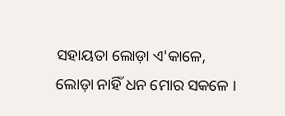ସହାୟତା ଲୋଡ଼ା ଏ'କାଳେ,
ଲୋଡ଼ା ନାହିଁ ଧନ ମୋର ସକଳେ ।